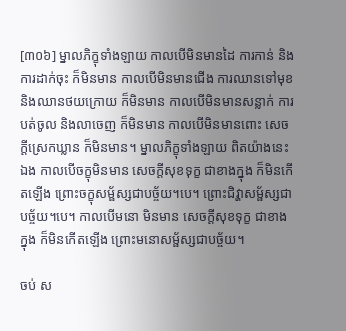[៣០៦] ម្នាលភិក្ខុទាំងឡាយ កាលបើមិនមានដៃ ការកាន់ និងការដាក់ចុះ ក៏មិនមាន កាលបើមិនមានជើង ការឈានទៅមុខ និងឈានថយក្រោយ ក៏មិនមាន កាលបើមិនមានសន្លាក់ ការបត់ចូល និងលាចេញ ក៏មិនមាន កាលបើមិនមានពោះ សេចក្តីស្រេកឃ្លាន ក៏មិនមាន។ ម្នាលភិក្ខុទាំងឡាយ ពិតយ៉ាងនេះឯង កាលបើចក្ខុមិនមាន សេចក្តីសុខទុក្ខ ជាខាងក្នុង ក៏មិនកើតឡើង ព្រោះចក្ខុសម្ផ័ស្សជាបច្ច័យ។បេ។ ព្រោះជិវ្ហាសម្ផ័ស្សជាបច្ច័យ។បេ។ កាលបើមនោ មិនមាន សេចក្តីសុខទុក្ខ ជាខាងក្នុង ក៏មិនកើតឡើង ព្រោះមនោសម្ផ័ស្សជាបច្ច័យ។

ចប់ ស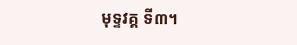មុទ្ទវគ្គ ទី៣។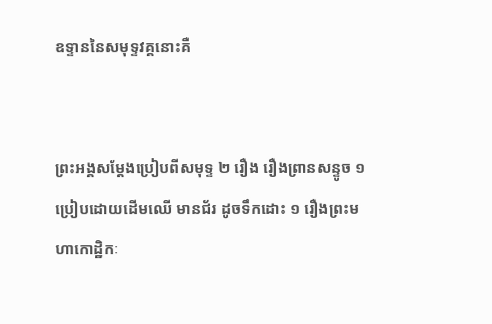ឧទ្ទាននៃសមុទ្ទវគ្គនោះគឺ


ព្រះអង្គសម្តែងប្រៀបពីសមុទ្ទ ២ រឿង រឿងព្រានសន្ទូច ១ ប្រៀបដោយដើមឈើ មានជ័រ ដូចទឹកដោះ ១ រឿងព្រះមហាកោដ្ឋិកៈ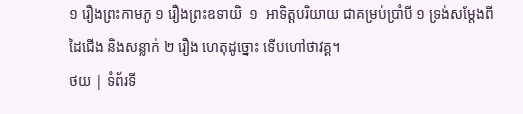១ រឿងព្រះកាមភូ ១ រឿងព្រះឧទាយិ  ១  អាទិត្តបរិយាយ ជាគម្រប់ប្រាំបី ១ ទ្រង់សម្តែងពីដៃជើង និងសន្លាក់ ២ រឿង ហេតុដូច្នោះ ទើបហៅថាវគ្គ។
ថយ | ទំព័រទី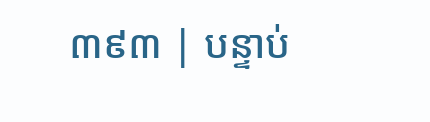៣៩៣ | បន្ទាប់